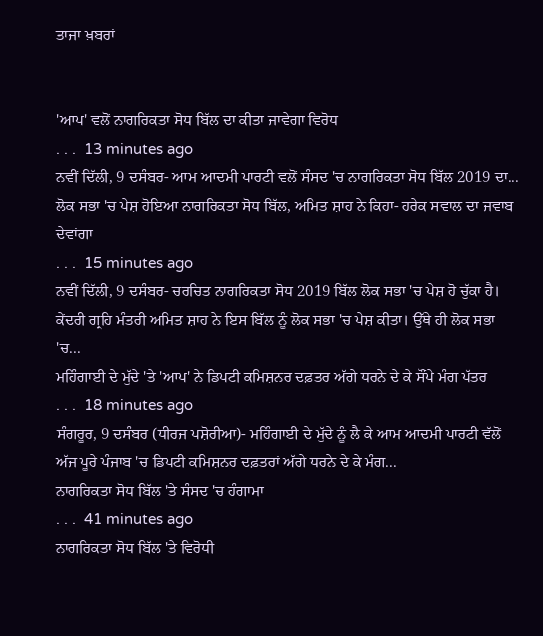ਤਾਜਾ ਖ਼ਬਰਾਂ


'ਆਪ' ਵਲੋਂ ਨਾਗਰਿਕਤਾ ਸੋਧ ਬਿੱਲ ਦਾ ਕੀਤਾ ਜਾਵੇਗਾ ਵਿਰੋਧ
. . .  13 minutes ago
ਨਵੀਂ ਦਿੱਲੀ, 9 ਦਸੰਬਰ- ਆਮ ਆਦਮੀ ਪਾਰਟੀ ਵਲੋਂ ਸੰਸਦ 'ਚ ਨਾਗਰਿਕਤਾ ਸੋਧ ਬਿੱਲ 2019 ਦਾ...
ਲੋਕ ਸਭਾ 'ਚ ਪੇਸ਼ ਹੋਇਆ ਨਾਗਰਿਕਤਾ ਸੋਧ ਬਿੱਲ, ਅਮਿਤ ਸ਼ਾਹ ਨੇ ਕਿਹਾ- ਹਰੇਕ ਸਵਾਲ ਦਾ ਜਵਾਬ ਦੇਵਾਂਗਾ
. . .  15 minutes ago
ਨਵੀਂ ਦਿੱਲੀ, 9 ਦਸੰਬਰ- ਚਰਚਿਤ ਨਾਗਰਿਕਤਾ ਸੋਧ 2019 ਬਿੱਲ ਲੋਕ ਸਭਾ 'ਚ ਪੇਸ਼ ਹੋ ਚੁੱਕਾ ਹੈ। ਕੇਂਦਰੀ ਗ੍ਰਹਿ ਮੰਤਰੀ ਅਮਿਤ ਸ਼ਾਹ ਨੇ ਇਸ ਬਿੱਲ ਨੂੰ ਲੋਕ ਸਭਾ 'ਚ ਪੇਸ਼ ਕੀਤਾ। ਉੱਥੇ ਹੀ ਲੋਕ ਸਭਾ 'ਚ...
ਮਹਿੰਗਾਈ ਦੇ ਮੁੱਦੇ 'ਤੇ 'ਆਪ' ਨੇ ਡਿਪਟੀ ਕਮਿਸ਼ਨਰ ਦਫ਼ਤਰ ਅੱਗੇ ਧਰਨੇ ਦੇ ਕੇ ਸੌਂਪੇ ਮੰਗ ਪੱਤਰ
. . .  18 minutes ago
ਸੰਗਰੂਰ, 9 ਦਸੰਬਰ (ਧੀਰਜ ਪਸ਼ੋਰੀਆ)- ਮਹਿੰਗਾਈ ਦੇ ਮੁੱਦੇ ਨੂੰ ਲੈ ਕੇ ਆਮ ਆਦਮੀ ਪਾਰਟੀ ਵੱਲੋਂ ਅੱਜ ਪੂਰੇ ਪੰਜਾਬ 'ਚ ਡਿਪਟੀ ਕਮਿਸ਼ਨਰ ਦਫ਼ਤਰਾਂ ਅੱਗੇ ਧਰਨੇ ਦੇ ਕੇ ਮੰਗ...
ਨਾਗਰਿਕਤਾ ਸੋਧ ਬਿੱਲ 'ਤੇ ਸੰਸਦ 'ਚ ਹੰਗਾਮਾ
. . .  41 minutes ago
ਨਾਗਰਿਕਤਾ ਸੋਧ ਬਿੱਲ 'ਤੇ ਵਿਰੋਧੀ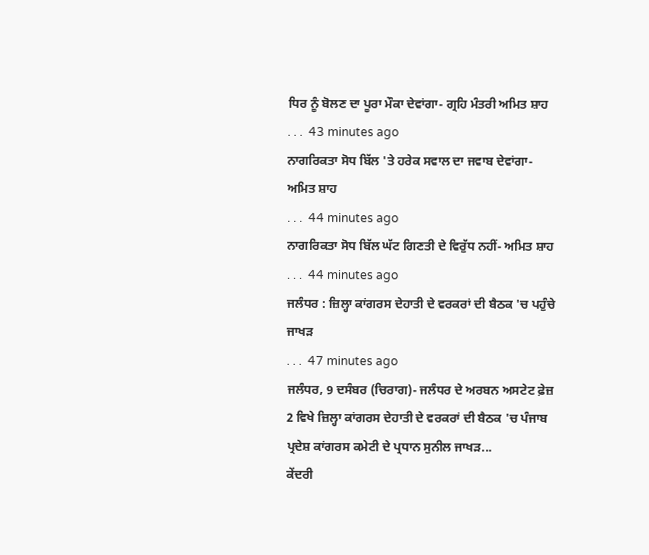ਧਿਰ ਨੂੰ ਬੋਲਣ ਦਾ ਪੂਰਾ ਮੌਕਾ ਦੇਵਾਂਗਾ- ਗ੍ਰਹਿ ਮੰਤਰੀ ਅਮਿਤ ਸ਼ਾਹ
. . .  43 minutes ago
ਨਾਗਰਿਕਤਾ ਸੋਧ ਬਿੱਲ 'ਤੇ ਹਰੇਕ ਸਵਾਲ ਦਾ ਜਵਾਬ ਦੇਵਾਂਗਾ- ਅਮਿਤ ਸ਼ਾਹ
. . .  44 minutes ago
ਨਾਗਰਿਕਤਾ ਸੋਧ ਬਿੱਲ ਘੱਟ ਗਿਣਤੀ ਦੇ ਵਿਰੁੱਧ ਨਹੀਂ- ਅਮਿਤ ਸ਼ਾਹ
. . .  44 minutes ago
ਜਲੰਧਰ : ਜ਼ਿਲ੍ਹਾ ਕਾਂਗਰਸ ਦੇਹਾਤੀ ਦੇ ਵਰਕਰਾਂ ਦੀ ਬੈਠਕ 'ਚ ਪਹੁੰਚੇ ਜਾਖੜ
. . .  47 minutes ago
ਜਲੰਧਰ, 9 ਦਸੰਬਰ (ਚਿਰਾਗ)- ਜਲੰਧਰ ਦੇ ਅਰਬਨ ਅਸਟੇਟ ਫ਼ੇਜ਼ 2 ਵਿਖੇ ਜ਼ਿਲ੍ਹਾ ਕਾਂਗਰਸ ਦੇਹਾਤੀ ਦੇ ਵਰਕਰਾਂ ਦੀ ਬੈਠਕ 'ਚ ਪੰਜਾਬ ਪ੍ਰਦੇਸ਼ ਕਾਂਗਰਸ ਕਮੇਟੀ ਦੇ ਪ੍ਰਧਾਨ ਸੁਨੀਲ ਜਾਖੜ...
ਕੇਂਦਰੀ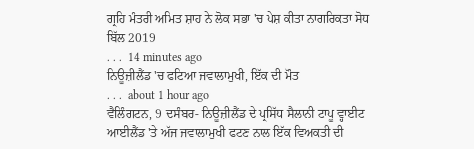ਗ੍ਰਹਿ ਮੰਤਰੀ ਅਮਿਤ ਸ਼ਾਹ ਨੇ ਲੋਕ ਸਭਾ 'ਚ ਪੇਸ਼ ਕੀਤਾ ਨਾਗਰਿਕਤਾ ਸੋਧ ਬਿੱਲ 2019
. . .  14 minutes ago
ਨਿਊਜ਼ੀਲੈਂਡ 'ਚ ਫਟਿਆ ਜਵਾਲਾਮੁਖੀ, ਇੱਕ ਦੀ ਮੌਤ
. . .  about 1 hour ago
ਵੈਲਿੰਗਟਨ, 9 ਦਸੰਬਰ- ਨਿਊਜ਼ੀਲੈਂਡ ਦੇ ਪ੍ਰਸਿੱਧ ਸੈਲਾਨੀ ਟਾਪੂ ਵ੍ਹਾਈਟ ਆਈਲੈਂਡ 'ਤੇ ਅੱਜ ਜਵਾਲਾਮੁਖੀ ਫਟਣ ਨਾਲ ਇੱਕ ਵਿਅਕਤੀ ਦੀ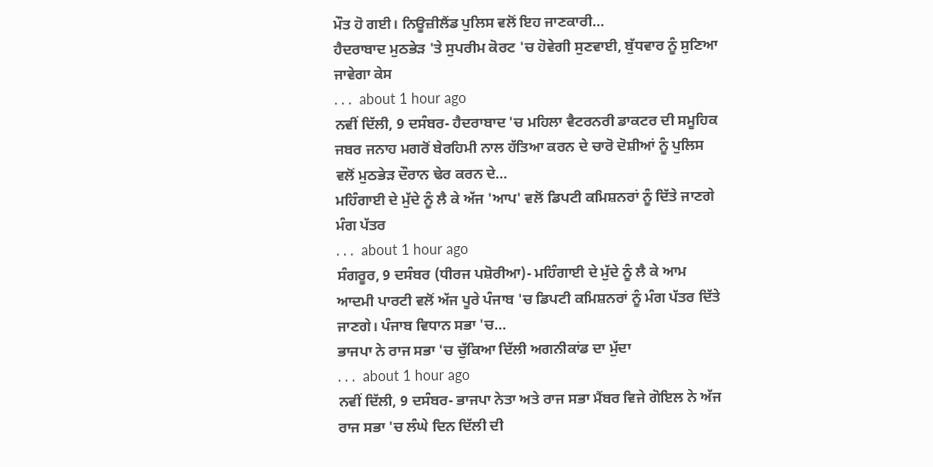ਮੌਤ ਹੋ ਗਈ। ਨਿਊਜ਼ੀਲੈਂਡ ਪੁਲਿਸ ਵਲੋਂ ਇਹ ਜਾਣਕਾਰੀ...
ਹੈਦਰਾਬਾਦ ਮੁਠਭੇੜ 'ਤੇ ਸੁਪਰੀਮ ਕੋਰਟ 'ਚ ਹੋਵੇਗੀ ਸੁਣਵਾਈ, ਬੁੱਧਵਾਰ ਨੂੰ ਸੁਣਿਆ ਜਾਵੇਗਾ ਕੇਸ
. . .  about 1 hour ago
ਨਵੀਂ ਦਿੱਲੀ, 9 ਦਸੰਬਰ- ਹੈਦਰਾਬਾਦ 'ਚ ਮਹਿਲਾ ਵੈਟਰਨਰੀ ਡਾਕਟਰ ਦੀ ਸਮੂਹਿਕ ਜਬਰ ਜਨਾਹ ਮਗਰੋਂ ਬੇਰਹਿਮੀ ਨਾਲ ਹੱਤਿਆ ਕਰਨ ਦੇ ਚਾਰੋ ਦੋਸ਼ੀਆਂ ਨੂੰ ਪੁਲਿਸ ਵਲੋਂ ਮੁਠਭੇੜ ਦੌਰਾਨ ਢੇਰ ਕਰਨ ਦੇ...
ਮਹਿੰਗਾਈ ਦੇ ਮੁੱਦੇ ਨੂੰ ਲੈ ਕੇ ਅੱਜ 'ਆਪ' ਵਲੋਂ ਡਿਪਟੀ ਕਮਿਸ਼ਨਰਾਂ ਨੂੰ ਦਿੱਤੇ ਜਾਣਗੇ ਮੰਗ ਪੱਤਰ
. . .  about 1 hour ago
ਸੰਗਰੂਰ, 9 ਦਸੰਬਰ (ਧੀਰਜ ਪਸ਼ੋਰੀਆ)- ਮਹਿੰਗਾਈ ਦੇ ਮੁੱਦੇ ਨੂੰ ਲੈ ਕੇ ਆਮ ਆਦਮੀ ਪਾਰਟੀ ਵਲੋਂ ਅੱਜ ਪੂਰੇ ਪੰਜਾਬ 'ਚ ਡਿਪਟੀ ਕਮਿਸ਼ਨਰਾਂ ਨੂੰ ਮੰਗ ਪੱਤਰ ਦਿੱਤੇ ਜਾਣਗੇ। ਪੰਜਾਬ ਵਿਧਾਨ ਸਭਾ 'ਚ...
ਭਾਜਪਾ ਨੇ ਰਾਜ ਸਭਾ 'ਚ ਚੁੱਕਿਆ ਦਿੱਲੀ ਅਗਨੀਕਾਂਡ ਦਾ ਮੁੱਦਾ
. . .  about 1 hour ago
ਨਵੀਂ ਦਿੱਲੀ, 9 ਦਸੰਬਰ- ਭਾਜਪਾ ਨੇਤਾ ਅਤੇ ਰਾਜ ਸਭਾ ਮੈਂਬਰ ਵਿਜੇ ਗੋਇਲ ਨੇ ਅੱਜ ਰਾਜ ਸਭਾ 'ਚ ਲੰਘੇ ਦਿਨ ਦਿੱਲੀ ਦੀ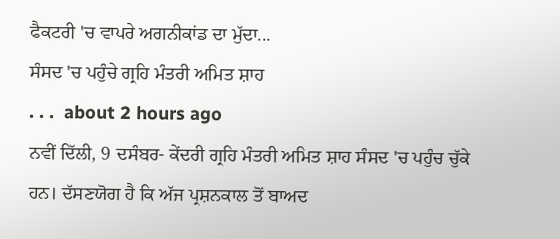ਫੈਕਟਰੀ 'ਚ ਵਾਪਰੇ ਅਗਨੀਕਾਂਡ ਦਾ ਮੁੱਦਾ...
ਸੰਸਦ 'ਚ ਪਹੁੰਚੇ ਗ੍ਰਹਿ ਮੰਤਰੀ ਅਮਿਤ ਸ਼ਾਹ
. . .  about 2 hours ago
ਨਵੀਂ ਦਿੱਲੀ, 9 ਦਸੰਬਰ- ਕੇਂਦਰੀ ਗ੍ਰਹਿ ਮੰਤਰੀ ਅਮਿਤ ਸ਼ਾਹ ਸੰਸਦ 'ਚ ਪਹੁੰਚ ਚੁੱਕੇ ਹਨ। ਦੱਸਣਯੋਗ ਹੈ ਕਿ ਅੱਜ ਪ੍ਰਸ਼ਨਕਾਲ ਤੋਂ ਬਾਅਦ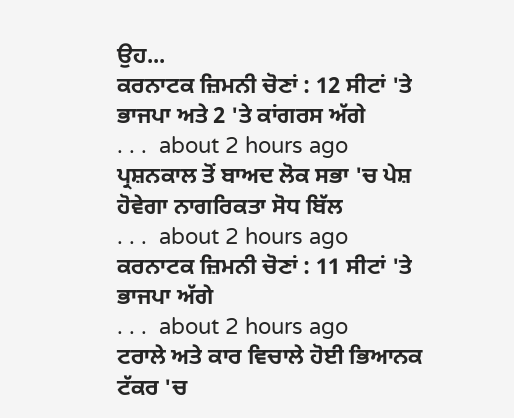ਉਹ...
ਕਰਨਾਟਕ ਜ਼ਿਮਨੀ ਚੋਣਾਂ : 12 ਸੀਟਾਂ 'ਤੇ ਭਾਜਪਾ ਅਤੇ 2 'ਤੇ ਕਾਂਗਰਸ ਅੱਗੇ
. . .  about 2 hours ago
ਪ੍ਰਸ਼ਨਕਾਲ ਤੋਂ ਬਾਅਦ ਲੋਕ ਸਭਾ 'ਚ ਪੇਸ਼ ਹੋਵੇਗਾ ਨਾਗਰਿਕਤਾ ਸੋਧ ਬਿੱਲ
. . .  about 2 hours ago
ਕਰਨਾਟਕ ਜ਼ਿਮਨੀ ਚੋਣਾਂ : 11 ਸੀਟਾਂ 'ਤੇ ਭਾਜਪਾ ਅੱਗੇ
. . .  about 2 hours ago
ਟਰਾਲੇ ਅਤੇ ਕਾਰ ਵਿਚਾਲੇ ਹੋਈ ਭਿਆਨਕ ਟੱਕਰ 'ਚ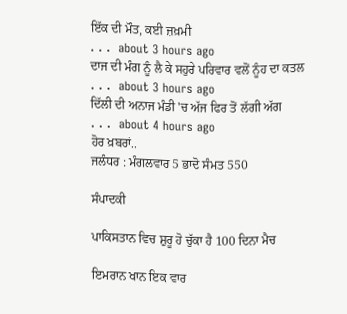ਇੱਕ ਦੀ ਮੌਤ, ਕਈ ਜ਼ਖ਼ਮੀ
. . .  about 3 hours ago
ਦਾਜ ਦੀ ਮੰਗ ਨੂੰ ਲੈ ਕੇ ਸਹੁਰੇ ਪਰਿਵਾਰ ਵਲੋਂ ਨੂੰਹ ਦਾ ਕਤਲ
. . .  about 3 hours ago
ਦਿੱਲੀ ਦੀ ਅਨਾਜ ਮੰਡੀ 'ਚ ਅੱਜ ਫਿਰ ਤੋਂ ਲੱਗੀ ਅੱਗ
. . .  about 4 hours ago
ਹੋਰ ਖ਼ਬਰਾਂ..
ਜਲੰਧਰ : ਮੰਗਲਵਾਰ 5 ਭਾਦੋ ਸੰਮਤ 550

ਸੰਪਾਦਕੀ

ਪਾਕਿਸਤਾਨ ਵਿਚ ਸ਼ੁਰੂ ਹੋ ਚੁੱਕਾ ਹੈ 100 ਦਿਨਾ ਮੈਚ

ਇਮਰਾਨ ਖਾਨ ਇਕ ਵਾਰ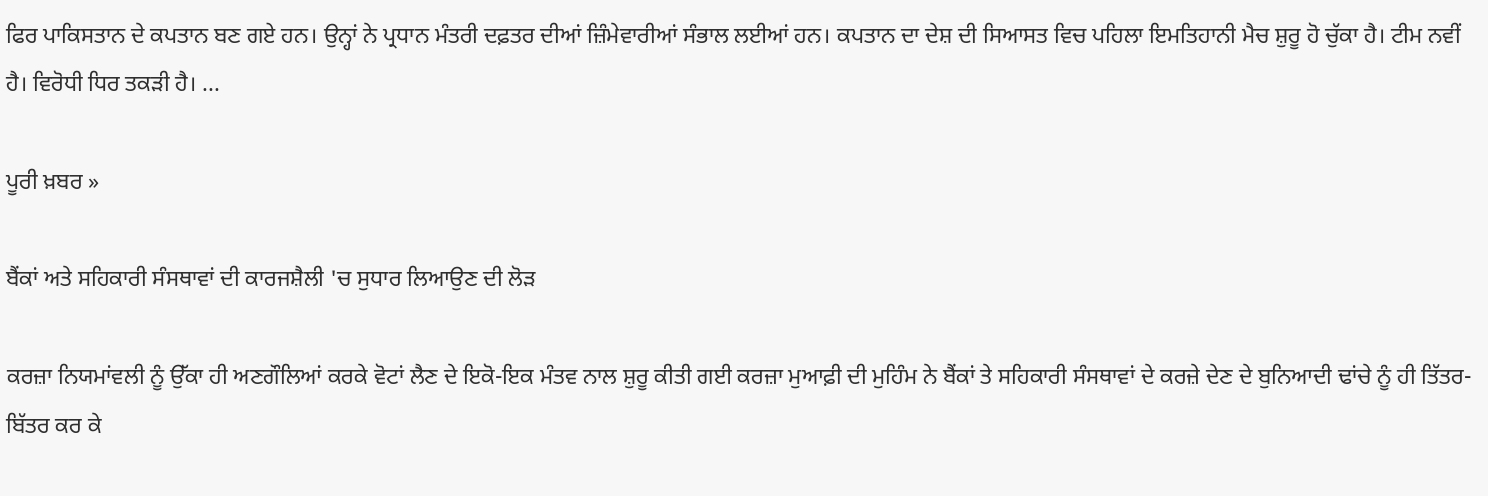ਫਿਰ ਪਾਕਿਸਤਾਨ ਦੇ ਕਪਤਾਨ ਬਣ ਗਏ ਹਨ। ਉਨ੍ਹਾਂ ਨੇ ਪ੍ਰਧਾਨ ਮੰਤਰੀ ਦਫ਼ਤਰ ਦੀਆਂ ਜ਼ਿੰਮੇਵਾਰੀਆਂ ਸੰਭਾਲ ਲਈਆਂ ਹਨ। ਕਪਤਾਨ ਦਾ ਦੇਸ਼ ਦੀ ਸਿਆਸਤ ਵਿਚ ਪਹਿਲਾ ਇਮਤਿਹਾਨੀ ਮੈਚ ਸ਼ੁਰੂ ਹੋ ਚੁੱਕਾ ਹੈ। ਟੀਮ ਨਵੀਂ ਹੈ। ਵਿਰੋਧੀ ਧਿਰ ਤਕੜੀ ਹੈ। ...

ਪੂਰੀ ਖ਼ਬਰ »

ਬੈਂਕਾਂ ਅਤੇ ਸਹਿਕਾਰੀ ਸੰਸਥਾਵਾਂ ਦੀ ਕਾਰਜਸ਼ੈਲੀ 'ਚ ਸੁਧਾਰ ਲਿਆਉਣ ਦੀ ਲੋੜ

ਕਰਜ਼ਾ ਨਿਯਮਾਂਵਲੀ ਨੂੰ ਉੱਕਾ ਹੀ ਅਣਗੌਲਿਆਂ ਕਰਕੇ ਵੋਟਾਂ ਲੈਣ ਦੇ ਇਕੋ-ਇਕ ਮੰਤਵ ਨਾਲ ਸ਼ੁਰੂ ਕੀਤੀ ਗਈ ਕਰਜ਼ਾ ਮੁਆਫ਼ੀ ਦੀ ਮੁਹਿੰਮ ਨੇ ਬੈਂਕਾਂ ਤੇ ਸਹਿਕਾਰੀ ਸੰਸਥਾਵਾਂ ਦੇ ਕਰਜ਼ੇ ਦੇਣ ਦੇ ਬੁਨਿਆਦੀ ਢਾਂਚੇ ਨੂੰ ਹੀ ਤਿੱਤਰ-ਬਿੱਤਰ ਕਰ ਕੇ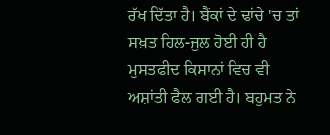ਰੱਖ ਦਿੱਤਾ ਹੈ। ਬੈਂਕਾਂ ਦੇ ਢਾਂਚੇ 'ਚ ਤਾਂ ਸਖ਼ਤ ਹਿਲ-ਜੁਲ ਹੋਈ ਹੀ ਹੈ ਮੁਸਤਫੀਦ ਕਿਸਾਨਾਂ ਵਿਚ ਵੀ ਅਸ਼ਾਂਤੀ ਫੈਲ ਗਈ ਹੈ। ਬਹੁਮਤ ਨੇ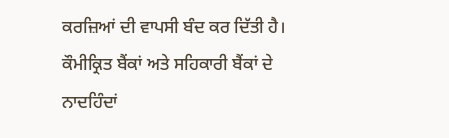ਕਰਜ਼ਿਆਂ ਦੀ ਵਾਪਸੀ ਬੰਦ ਕਰ ਦਿੱਤੀ ਹੈ। ਕੌਮੀਕ੍ਰਿਤ ਬੈਂਕਾਂ ਅਤੇ ਸਹਿਕਾਰੀ ਬੈਂਕਾਂ ਦੇ ਨਾਦਹਿੰਦਾਂ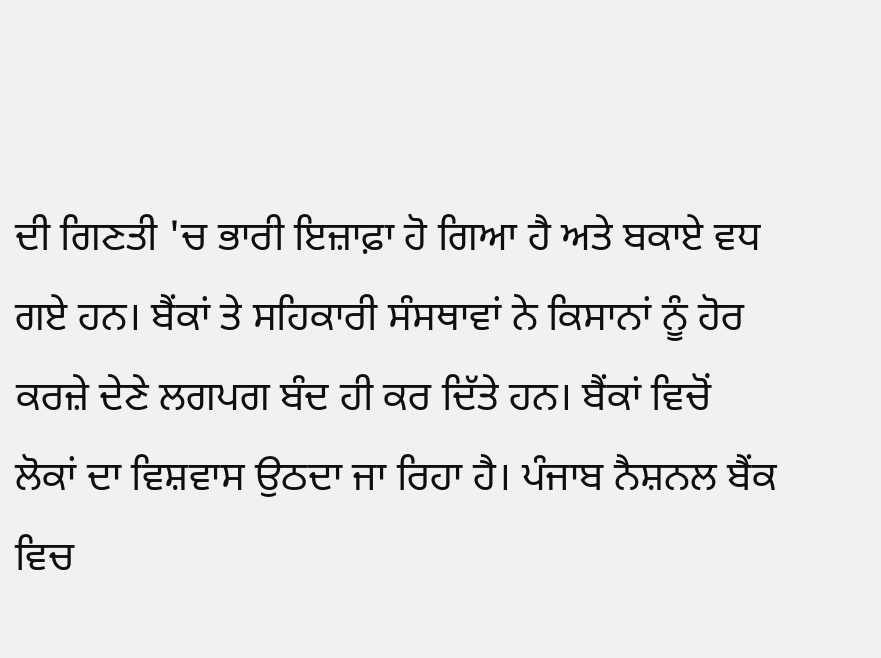ਦੀ ਗਿਣਤੀ 'ਚ ਭਾਰੀ ਇਜ਼ਾਫ਼ਾ ਹੋ ਗਿਆ ਹੈ ਅਤੇ ਬਕਾਏ ਵਧ ਗਏ ਹਨ। ਬੈਂਕਾਂ ਤੇ ਸਹਿਕਾਰੀ ਸੰਸਥਾਵਾਂ ਨੇ ਕਿਸਾਨਾਂ ਨੂੰ ਹੋਰ ਕਰਜ਼ੇ ਦੇਣੇ ਲਗਪਗ ਬੰਦ ਹੀ ਕਰ ਦਿੱਤੇ ਹਨ। ਬੈਂਕਾਂ ਵਿਚੋਂ ਲੋਕਾਂ ਦਾ ਵਿਸ਼ਵਾਸ ਉਠਦਾ ਜਾ ਰਿਹਾ ਹੈ। ਪੰਜਾਬ ਨੈਸ਼ਨਲ ਬੈਂਕ ਵਿਚ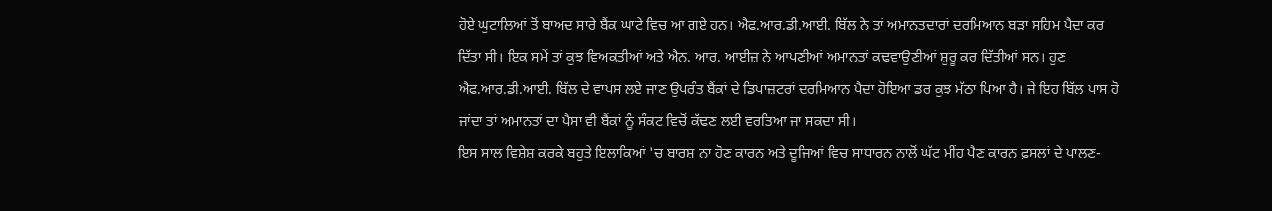ਹੋਏ ਘੁਟਾਲਿਆਂ ਤੋਂ ਬਾਅਦ ਸਾਰੇ ਬੈਂਕ ਘਾਟੇ ਵਿਚ ਆ ਗਏ ਹਨ। ਐਫ.ਆਰ.ਡੀ.ਆਈ. ਬਿੱਲ ਨੇ ਤਾਂ ਅਮਾਨਤਦਾਰਾਂ ਦਰਮਿਆਨ ਬੜਾ ਸਹਿਮ ਪੈਦਾ ਕਰ ਦਿੱਤਾ ਸੀ। ਇਕ ਸਮੇਂ ਤਾਂ ਕੁਝ ਵਿਅਕਤੀਆਂ ਅਤੇ ਐਨ. ਆਰ. ਆਈਜ਼ ਨੇ ਆਪਣੀਆਂ ਅਮਾਨਤਾਂ ਕਢਵਾਉਣੀਆਂ ਸ਼ੁਰੂ ਕਰ ਦਿੱਤੀਆਂ ਸਨ। ਹੁਣ ਐਫ.ਆਰ.ਡੀ.ਆਈ. ਬਿੱਲ ਦੇ ਵਾਪਸ ਲਏ ਜਾਣ ਉਪਰੰਤ ਬੈਂਕਾਂ ਦੇ ਡਿਪਾਜ਼ਟਰਾਂ ਦਰਮਿਆਨ ਪੈਦਾ ਹੋਇਆ ਡਰ ਕੁਝ ਮੱਠਾ ਪਿਆ ਹੈ। ਜੇ ਇਹ ਬਿੱਲ ਪਾਸ ਹੋ ਜਾਂਦਾ ਤਾਂ ਅਮਾਨਤਾਂ ਦਾ ਪੈਸਾ ਵੀ ਬੈਂਕਾਂ ਨੂੰ ਸੰਕਟ ਵਿਚੋਂ ਕੱਢਣ ਲਈ ਵਰਤਿਆ ਜਾ ਸਕਦਾ ਸੀ।
ਇਸ ਸਾਲ ਵਿਸ਼ੇਸ਼ ਕਰਕੇ ਬਹੁਤੇ ਇਲਾਕਿਆਂ 'ਚ ਬਾਰਸ਼ ਨਾ ਹੋਣ ਕਾਰਨ ਅਤੇ ਦੂਜਿਆਂ ਵਿਚ ਸਾਧਾਰਨ ਨਾਲੋਂ ਘੱਟ ਮੀਂਹ ਪੈਣ ਕਾਰਨ ਫ਼ਸਲਾਂ ਦੇ ਪਾਲਣ-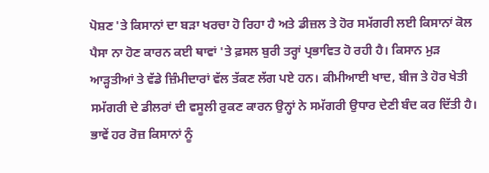ਪੋਸ਼ਣ 'ਤੇ ਕਿਸਾਨਾਂ ਦਾ ਬੜਾ ਖਰਚਾ ਹੋ ਰਿਹਾ ਹੈ ਅਤੇ ਡੀਜ਼ਲ ਤੇ ਹੋਰ ਸਮੱਗਰੀ ਲਈ ਕਿਸਾਨਾਂ ਕੋਲ ਪੈਸਾ ਨਾ ਹੋਣ ਕਾਰਨ ਕਈ ਥਾਵਾਂ 'ਤੇ ਫ਼ਸਲ ਬੁਰੀ ਤਰ੍ਹਾਂ ਪ੍ਰਭਾਵਿਤ ਹੋ ਰਹੀ ਹੈ। ਕਿਸਾਨ ਮੁੜ ਆੜ੍ਹਤੀਆਂ ਤੇ ਵੱਡੇ ਜ਼ਿੰਮੀਦਾਰਾਂ ਵੱਲ ਤੱਕਣ ਲੱਗ ਪਏ ਹਨ। ਕੀਮੀਆਈ ਖਾਦ, ਬੀਜ ਤੇ ਹੋਰ ਖੇਤੀ ਸਮੱਗਰੀ ਦੇ ਡੀਲਰਾਂ ਦੀ ਵਸੂਲੀ ਰੁਕਣ ਕਾਰਨ ਉਨ੍ਹਾਂ ਨੇ ਸਮੱਗਰੀ ਉਧਾਰ ਦੇਣੀ ਬੰਦ ਕਰ ਦਿੱਤੀ ਹੈ। ਭਾਵੇਂ ਹਰ ਰੋਜ਼ ਕਿਸਾਨਾਂ ਨੂੰ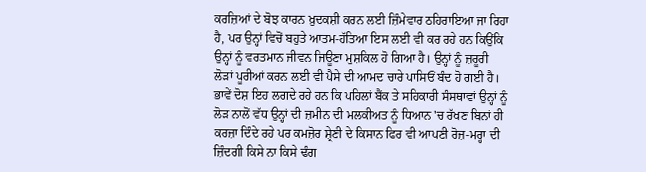ਕਰਜ਼ਿਆਂ ਦੇ ਬੋਝ ਕਾਰਨ ਖ਼ੁਦਕਸ਼ੀ ਕਰਨ ਲਈ ਜ਼ਿੰਮੇਵਾਰ ਠਹਿਰਾਇਆ ਜਾ ਰਿਹਾ ਹੈ, ਪਰ ਉਨ੍ਹਾਂ ਵਿਚੋਂ ਬਹੁਤੇ ਆਤਮ-ਹੱਤਿਆ ਇਸ ਲਈ ਵੀ ਕਰ ਰਹੇ ਹਨ ਕਿਉਂਕਿ ਉਨ੍ਹਾਂ ਨੂੰ ਵਰਤਮਾਨ ਜੀਵਨ ਜਿਊਣਾ ਮੁਸ਼ਕਿਲ ਹੋ ਗਿਆ ਹੈ। ਉਨ੍ਹਾਂ ਨੂੰ ਜ਼ਰੂਰੀ ਲੋੜਾਂ ਪੂਰੀਆਂ ਕਰਨ ਲਈ ਵੀ ਪੈਸੇ ਦੀ ਆਮਦ ਚਾਰੇ ਪਾਸਿਓਂ ਬੰਦ ਹੋ ਗਈ ਹੈ। ਭਾਵੇਂ ਦੋਸ਼ ਇਹ ਲਗਦੇ ਰਹੇ ਹਨ ਕਿ ਪਹਿਲਾਂ ਬੈਂਕ ਤੇ ਸਹਿਕਾਰੀ ਸੰਸਥਾਵਾਂ ਉਨ੍ਹਾਂ ਨੂੰ ਲੋੜ ਨਾਲੋਂ ਵੱਧ ਉਨ੍ਹਾਂ ਦੀ ਜ਼ਮੀਨ ਦੀ ਮਲਕੀਅਤ ਨੂੰ ਧਿਆਨ 'ਚ ਰੱਖਣ ਬਿਨਾਂ ਹੀ ਕਰਜ਼ਾ ਦਿੰਦੇ ਰਹੇ ਪਰ ਕਮਜ਼ੋਰ ਸ਼੍ਰੇਣੀ ਦੇ ਕਿਸਾਨ ਫਿਰ ਵੀ ਆਪਣੀ ਰੋਜ਼-ਮਰ੍ਹਾ ਦੀ ਜ਼ਿੰਦਗੀ ਕਿਸੇ ਨਾ ਕਿਸੇ ਢੰਗ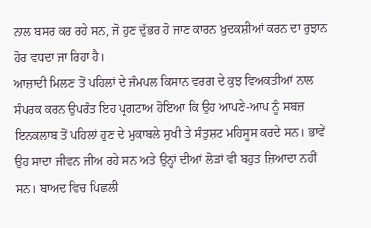ਨਾਲ ਬਸਰ ਕਰ ਰਹੇ ਸਨ, ਜੋ ਹੁਣ ਦੁੱਭਰ ਹੋ ਜਾਣ ਕਾਰਨ ਖ਼ੁਦਕਸ਼ੀਆਂ ਕਰਨ ਦਾ ਰੁਝਾਨ ਹੋਰ ਵਧਦਾ ਜਾ ਰਿਹਾ ਹੈ।
ਆਜ਼ਾਦੀ ਮਿਲਣ ਤੋਂ ਪਹਿਲਾਂ ਦੇ ਜੰਮਪਲ ਕਿਸਾਨ ਵਰਗ ਦੇ ਕੁਝ ਵਿਅਕਤੀਆਂ ਨਾਲ ਸੰਪਰਕ ਕਰਨ ਉਪਰੰਤ ਇਹ ਪ੍ਰਗਟਾਅ ਹੋਇਆ ਕਿ ਉਹ ਆਪਣੇ-ਆਪ ਨੂੰ ਸਬਜ਼ ਇਨਕਲਾਬ ਤੋਂ ਪਹਿਲਾਂ ਹੁਣ ਦੇ ਮੁਕਾਬਲੇ ਸੁਖੀ ਤੇ ਸੰਤੁਸ਼ਟ ਮਹਿਸੂਸ ਕਰਦੇ ਸਨ। ਭਾਵੇਂ ਉਹ ਸਾਦਾ ਜੀਵਨ ਜੀਅ ਰਹੇ ਸਨ ਅਤੇ ਉਨ੍ਹਾਂ ਦੀਆਂ ਲੋੜਾਂ ਵੀ ਬਹੁਤ ਜ਼ਿਆਦਾ ਨਹੀਂ ਸਨ। ਬਾਅਦ ਵਿਚ ਪਿਛਲੀ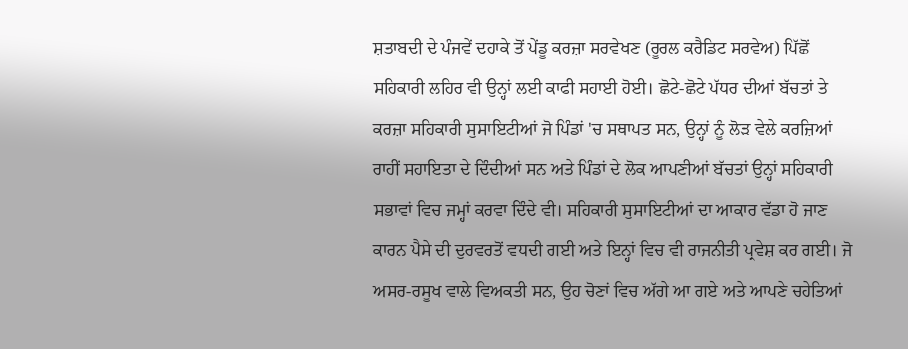ਸ਼ਤਾਬਦੀ ਦੇ ਪੰਜਵੇਂ ਦਹਾਕੇ ਤੋਂ ਪੇਂਡੂ ਕਰਜ਼ਾ ਸਰਵੇਖਣ (ਰੂਰਲ ਕਰੈਡਿਟ ਸਰਵੇਅ) ਪਿੱਛੋਂ ਸਹਿਕਾਰੀ ਲਹਿਰ ਵੀ ਉਨ੍ਹਾਂ ਲਈ ਕਾਫੀ ਸਹਾਈ ਹੋਈ। ਛੋਟੇ-ਛੋਟੇ ਪੱਧਰ ਦੀਆਂ ਬੱਚਤਾਂ ਤੇ ਕਰਜ਼ਾ ਸਹਿਕਾਰੀ ਸੁਸਾਇਟੀਆਂ ਜੋ ਪਿੰਡਾਂ 'ਚ ਸਥਾਪਤ ਸਨ, ਉਨ੍ਹਾਂ ਨੂੰ ਲੋੜ ਵੇਲੇ ਕਰਜ਼ਿਆਂ ਰਾਹੀਂ ਸਹਾਇਤਾ ਦੇ ਦਿੰਦੀਆਂ ਸਨ ਅਤੇ ਪਿੰਡਾਂ ਦੇ ਲੋਕ ਆਪਣੀਆਂ ਬੱਚਤਾਂ ਉਨ੍ਹਾਂ ਸਹਿਕਾਰੀ ਸਭਾਵਾਂ ਵਿਚ ਜਮ੍ਹਾਂ ਕਰਵਾ ਦਿੰਦੇ ਵੀ। ਸਹਿਕਾਰੀ ਸੁਸਾਇਟੀਆਂ ਦਾ ਆਕਾਰ ਵੱਡਾ ਹੋ ਜਾਣ ਕਾਰਨ ਪੈਸੇ ਦੀ ਦੁਰਵਰਤੋਂ ਵਧਦੀ ਗਈ ਅਤੇ ਇਨ੍ਹਾਂ ਵਿਚ ਵੀ ਰਾਜਨੀਤੀ ਪ੍ਰਵੇਸ਼ ਕਰ ਗਈ। ਜੋ ਅਸਰ-ਰਸੂਖ ਵਾਲੇ ਵਿਅਕਤੀ ਸਨ, ਉਹ ਚੋਣਾਂ ਵਿਚ ਅੱਗੇ ਆ ਗਏ ਅਤੇ ਆਪਣੇ ਚਹੇਤਿਆਂ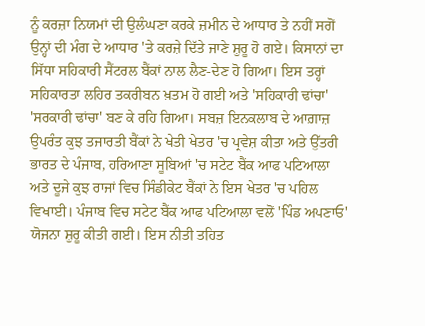ਨੂੰ ਕਰਜ਼ਾ ਨਿਯਮਾਂ ਦੀ ਉਲੰਘਣਾ ਕਰਕੇ ਜ਼ਮੀਨ ਦੇ ਆਧਾਰ ਤੇ ਨਹੀਂ ਸਗੋਂ ਉਨ੍ਹਾਂ ਦੀ ਮੰਗ ਦੇ ਆਧਾਰ 'ਤੇ ਕਰਜ਼ੇ ਦਿੱਤੇ ਜਾਣੇ ਸ਼ੁਰੂ ਹੋ ਗਏ। ਕਿਸਾਨਾਂ ਦਾ ਸਿੱਧਾ ਸਹਿਕਾਰੀ ਸੈਂਟਰਲ ਬੈਂਕਾਂ ਨਾਲ ਲੈਣ-ਦੇਣ ਹੋ ਗਿਆ। ਇਸ ਤਰ੍ਹਾਂ ਸਹਿਕਾਰਤਾ ਲਹਿਰ ਤਕਰੀਬਨ ਖ਼ਤਮ ਹੋ ਗਈ ਅਤੇ 'ਸਹਿਕਾਰੀ ਢਾਂਚਾ' 'ਸਰਕਾਰੀ ਢਾਂਚਾ' ਬਣ ਕੇ ਰਹਿ ਗਿਆ। ਸਬਜ਼ ਇਨਕਲਾਬ ਦੇ ਆਗ਼ਾਜ਼ ਉਪਰੰਤ ਕੁਝ ਤਜਾਰਤੀ ਬੈਂਕਾਂ ਨੇ ਖੇਤੀ ਖੇਤਰ 'ਚ ਪ੍ਰਵੇਸ਼ ਕੀਤਾ ਅਤੇ ਉੱਤਰੀ ਭਾਰਤ ਦੇ ਪੰਜਾਬ, ਹਰਿਆਣਾ ਸੂਬਿਆਂ 'ਚ ਸਟੇਟ ਬੈਂਕ ਆਫ ਪਟਿਆਲਾ ਅਤੇ ਦੂਜੇ ਕੁਝ ਰਾਜਾਂ ਵਿਚ ਸਿੰਡੀਕੇਟ ਬੈਂਕਾਂ ਨੇ ਇਸ ਖੇਤਰ 'ਚ ਪਹਿਲ ਵਿਖਾਈ। ਪੰਜਾਬ ਵਿਚ ਸਟੇਟ ਬੈਂਕ ਆਫ ਪਟਿਆਲਾ ਵਲੋਂ 'ਪਿੰਡ ਅਪਣਾਓ' ਯੋਜਨਾ ਸ਼ੁਰੂ ਕੀਤੀ ਗਈ। ਇਸ ਨੀਤੀ ਤਹਿਤ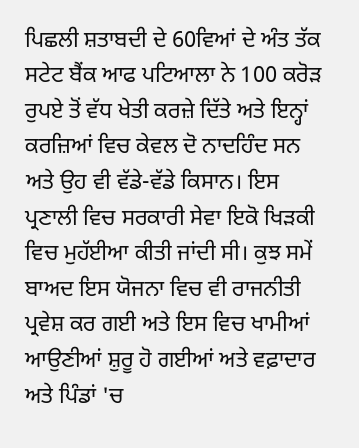ਪਿਛਲੀ ਸ਼ਤਾਬਦੀ ਦੇ 60ਵਿਆਂ ਦੇ ਅੰਤ ਤੱਕ ਸਟੇਟ ਬੈਂਕ ਆਫ ਪਟਿਆਲਾ ਨੇ 100 ਕਰੋੜ ਰੁਪਏ ਤੋਂ ਵੱਧ ਖੇਤੀ ਕਰਜ਼ੇ ਦਿੱਤੇ ਅਤੇ ਇਨ੍ਹਾਂ ਕਰਜ਼ਿਆਂ ਵਿਚ ਕੇਵਲ ਦੋ ਨਾਦਹਿੰਦ ਸਨ ਅਤੇ ਉਹ ਵੀ ਵੱਡੇ-ਵੱਡੇ ਕਿਸਾਨ। ਇਸ ਪ੍ਰਣਾਲੀ ਵਿਚ ਸਰਕਾਰੀ ਸੇਵਾ ਇਕੋ ਖਿੜਕੀ ਵਿਚ ਮੁਹੱਈਆ ਕੀਤੀ ਜਾਂਦੀ ਸੀ। ਕੁਝ ਸਮੇਂ ਬਾਅਦ ਇਸ ਯੋਜਨਾ ਵਿਚ ਵੀ ਰਾਜਨੀਤੀ ਪ੍ਰਵੇਸ਼ ਕਰ ਗਈ ਅਤੇ ਇਸ ਵਿਚ ਖਾਮੀਆਂ ਆਉਣੀਆਂ ਸ਼ੁਰੂ ਹੋ ਗਈਆਂ ਅਤੇ ਵਫ਼ਾਦਾਰ ਅਤੇ ਪਿੰਡਾਂ 'ਚ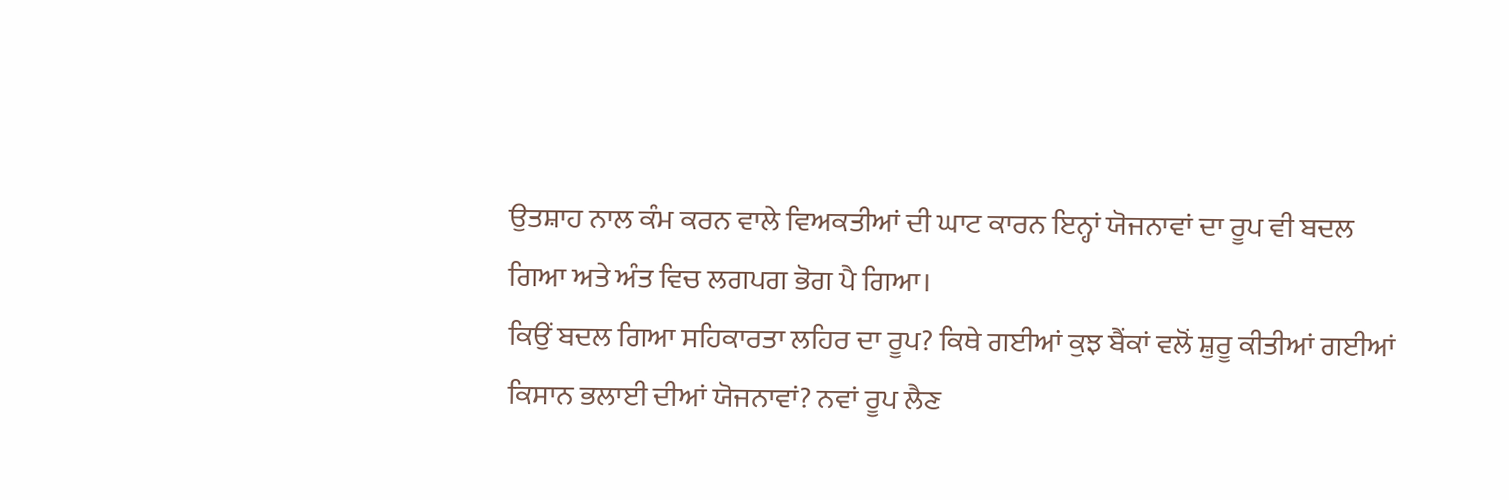ਉਤਸ਼ਾਹ ਨਾਲ ਕੰਮ ਕਰਨ ਵਾਲੇ ਵਿਅਕਤੀਆਂ ਦੀ ਘਾਟ ਕਾਰਨ ਇਨ੍ਹਾਂ ਯੋਜਨਾਵਾਂ ਦਾ ਰੂਪ ਵੀ ਬਦਲ ਗਿਆ ਅਤੇ ਅੰਤ ਵਿਚ ਲਗਪਗ ਭੋਗ ਪੈ ਗਿਆ।
ਕਿਉਂ ਬਦਲ ਗਿਆ ਸਹਿਕਾਰਤਾ ਲਹਿਰ ਦਾ ਰੂਪ? ਕਿਥੇ ਗਈਆਂ ਕੁਝ ਬੈਂਕਾਂ ਵਲੋਂ ਸ਼ੁਰੂ ਕੀਤੀਆਂ ਗਈਆਂ ਕਿਸਾਨ ਭਲਾਈ ਦੀਆਂ ਯੋਜਨਾਵਾਂ? ਨਵਾਂ ਰੂਪ ਲੈਣ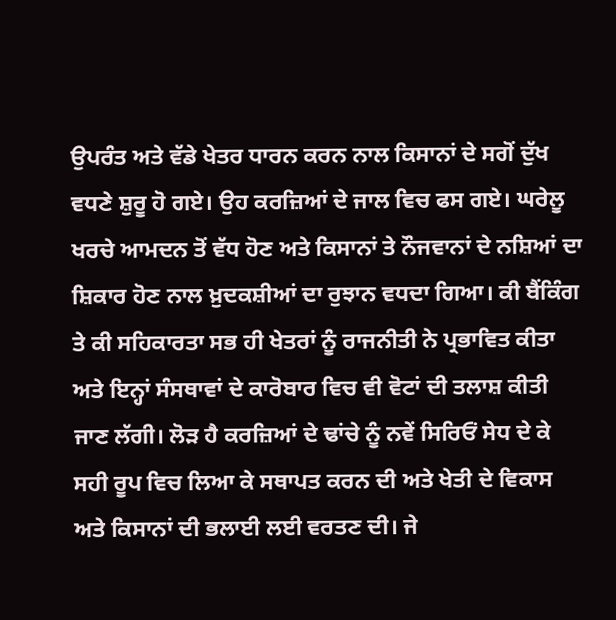ਉਪਰੰਤ ਅਤੇ ਵੱਡੇ ਖੇਤਰ ਧਾਰਨ ਕਰਨ ਨਾਲ ਕਿਸਾਨਾਂ ਦੇ ਸਗੋਂ ਦੁੱਖ ਵਧਣੇ ਸ਼ੁਰੂ ਹੋ ਗਏ। ਉਹ ਕਰਜ਼ਿਆਂ ਦੇ ਜਾਲ ਵਿਚ ਫਸ ਗਏ। ਘਰੇਲੂ ਖਰਚੇ ਆਮਦਨ ਤੋਂ ਵੱਧ ਹੋਣ ਅਤੇ ਕਿਸਾਨਾਂ ਤੇ ਨੌਜਵਾਨਾਂ ਦੇ ਨਸ਼ਿਆਂ ਦਾ ਸ਼ਿਕਾਰ ਹੋਣ ਨਾਲ ਖ਼ੁਦਕਸ਼ੀਆਂ ਦਾ ਰੁਝਾਨ ਵਧਦਾ ਗਿਆ। ਕੀ ਬੈਂਕਿੰਗ ਤੇ ਕੀ ਸਹਿਕਾਰਤਾ ਸਭ ਹੀ ਖੇਤਰਾਂ ਨੂੰ ਰਾਜਨੀਤੀ ਨੇ ਪ੍ਰਭਾਵਿਤ ਕੀਤਾ ਅਤੇ ਇਨ੍ਹਾਂ ਸੰਸਥਾਵਾਂ ਦੇ ਕਾਰੋਬਾਰ ਵਿਚ ਵੀ ਵੋਟਾਂ ਦੀ ਤਲਾਸ਼ ਕੀਤੀ ਜਾਣ ਲੱਗੀ। ਲੋੜ ਹੈ ਕਰਜ਼ਿਆਂ ਦੇ ਢਾਂਚੇ ਨੂੰ ਨਵੇਂ ਸਿਰਿਓਂ ਸੇਧ ਦੇ ਕੇ ਸਹੀ ਰੂਪ ਵਿਚ ਲਿਆ ਕੇ ਸਥਾਪਤ ਕਰਨ ਦੀ ਅਤੇ ਖੇਤੀ ਦੇ ਵਿਕਾਸ ਅਤੇ ਕਿਸਾਨਾਂ ਦੀ ਭਲਾਈ ਲਈ ਵਰਤਣ ਦੀ। ਜੇ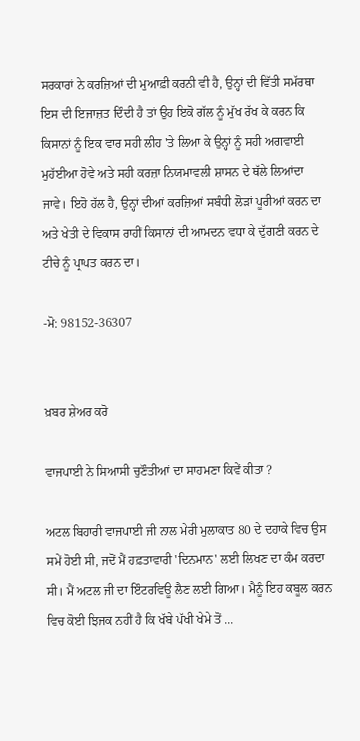ਸਰਕਾਰਾਂ ਨੇ ਕਰਜ਼ਿਆਂ ਦੀ ਮੁਆਫ਼ੀ ਕਰਨੀ ਵੀ ਹੈ, ਉਨ੍ਹਾਂ ਦੀ ਵਿੱਤੀ ਸਮੱਰਥਾ ਇਸ ਦੀ ਇਜਾਜ਼ਤ ਦਿੰਦੀ ਹੈ ਤਾਂ ਉਹ ਇਕੋ ਗੱਲ ਨੂੰ ਮੁੱਖ ਰੱਖ ਕੇ ਕਰਨ ਕਿ ਕਿਸਾਨਾਂ ਨੂੰ ਇਕ ਵਾਰ ਸਹੀ ਲੀਹ 'ਤੇ ਲਿਆ ਕੇ ਉਨ੍ਹਾਂ ਨੂੰ ਸਹੀ ਅਗਵਾਈ ਮੁਹੱਈਆ ਹੋਵੇ ਅਤੇ ਸਹੀ ਕਰਜ਼ਾ ਨਿਯਮਾਵਲੀ ਸ਼ਾਸਨ ਦੇ ਥੱਲੇ ਲਿਆਂਦਾ ਜਾਵੇ। ਇਹੋ ਹੱਲ ਹੈ, ਉਨ੍ਹਾਂ ਦੀਆਂ ਕਰਜ਼ਿਆਂ ਸਬੰਧੀ ਲੋੜਾਂ ਪੂਰੀਆਂ ਕਰਨ ਦਾ ਅਤੇ ਖੇਤੀ ਦੇ ਵਿਕਾਸ ਰਾਹੀਂ ਕਿਸਾਨਾਂ ਦੀ ਆਮਦਨ ਵਧਾ ਕੇ ਦੁੱਗਣੀ ਕਰਨ ਦੇ ਟੀਚੇ ਨੂੰ ਪ੍ਰਾਪਤ ਕਰਨ ਦਾ।

-ਮੋ: 98152-36307


ਖ਼ਬਰ ਸ਼ੇਅਰ ਕਰੋ

ਵਾਜਪਾਈ ਨੇ ਸਿਆਸੀ ਚੁਣੌਤੀਆਂ ਦਾ ਸਾਹਮਣਾ ਕਿਵੇਂ ਕੀਤਾ ?

ਅਟਲ ਬਿਹਾਰੀ ਵਾਜਪਾਈ ਜੀ ਨਾਲ ਮੇਰੀ ਮੁਲਾਕਾਤ 80 ਦੇ ਦਹਾਕੇ ਵਿਚ ਉਸ ਸਮੇਂ ਹੋਈ ਸੀ, ਜਦੋਂ ਮੈਂ ਹਫ਼ਤਾਵਾਰੀ 'ਦਿਨਮਾਨ' ਲਈ ਲਿਖਣ ਦਾ ਕੰਮ ਕਰਦਾ ਸੀ। ਮੈਂ ਅਟਲ ਜੀ ਦਾ ਇੰਟਰਵਿਊ ਲੈਣ ਲਈ ਗਿਆ। ਮੈਨੂੰ ਇਹ ਕਬੂਲ ਕਰਨ ਵਿਚ ਕੋਈ ਝਿਜਕ ਨਹੀਂ ਹੈ ਕਿ ਖੱਬੇ ਪੱਖੀ ਖੇਮੇ ਤੋਂ ...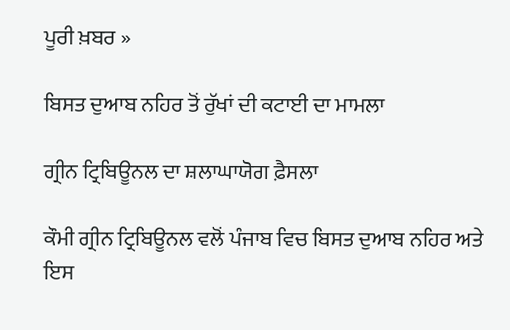ਪੂਰੀ ਖ਼ਬਰ »

ਬਿਸਤ ਦੁਆਬ ਨਹਿਰ ਤੋਂ ਰੁੱਖਾਂ ਦੀ ਕਟਾਈ ਦਾ ਮਾਮਲਾ

ਗ੍ਰੀਨ ਟ੍ਰਿਬਿਊਨਲ ਦਾ ਸ਼ਲਾਘਾਯੋਗ ਫ਼ੈਸਲਾ

ਕੌਮੀ ਗ੍ਰੀਨ ਟ੍ਰਿਬਿਊਨਲ ਵਲੋਂ ਪੰਜਾਬ ਵਿਚ ਬਿਸਤ ਦੁਆਬ ਨਹਿਰ ਅਤੇ ਇਸ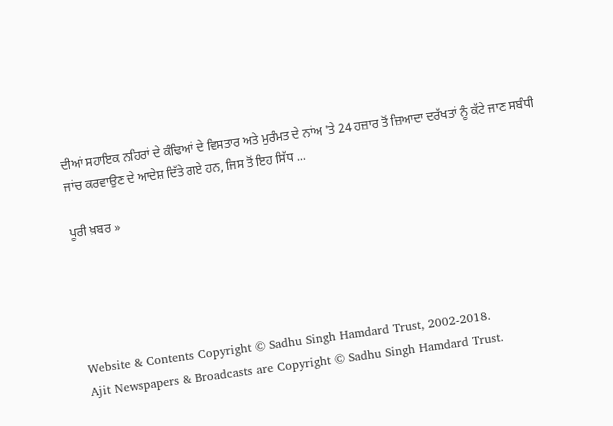ਦੀਆਂ ਸਹਾਇਕ ਨਹਿਰਾਂ ਦੇ ਕੰਢਿਆਂ ਦੇ ਵਿਸਤਾਰ ਅਤੇ ਮੁਰੰਮਤ ਦੇ ਨਾਂਅ 'ਤੇ 24 ਹਜ਼ਾਰ ਤੋਂ ਜ਼ਿਆਦਾ ਦਰੱਖਤਾਂ ਨੂੰ ਕੱਟੇ ਜਾਣ ਸਬੰਧੀ ਜਾਂਚ ਕਰਵਾਉਣ ਦੇ ਆਦੇਸ਼ ਦਿੱਤੇ ਗਏ ਹਨ, ਜਿਸ ਤੋਂ ਇਹ ਸਿੱਧ ...

ਪੂਰੀ ਖ਼ਬਰ »





Website & Contents Copyright © Sadhu Singh Hamdard Trust, 2002-2018.
Ajit Newspapers & Broadcasts are Copyright © Sadhu Singh Hamdard Trust.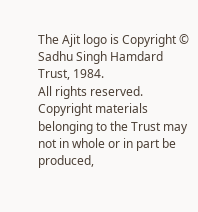The Ajit logo is Copyright © Sadhu Singh Hamdard Trust, 1984.
All rights reserved. Copyright materials belonging to the Trust may not in whole or in part be produced,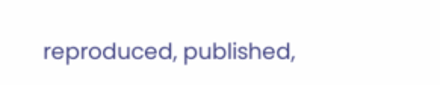reproduced, published,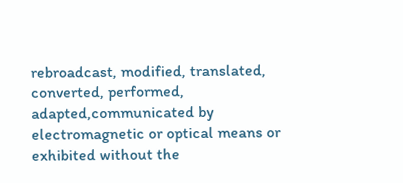rebroadcast, modified, translated, converted, performed, adapted,communicated by electromagnetic or optical means or exhibited without the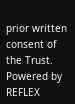prior written consent of the Trust. Powered by REFLEX